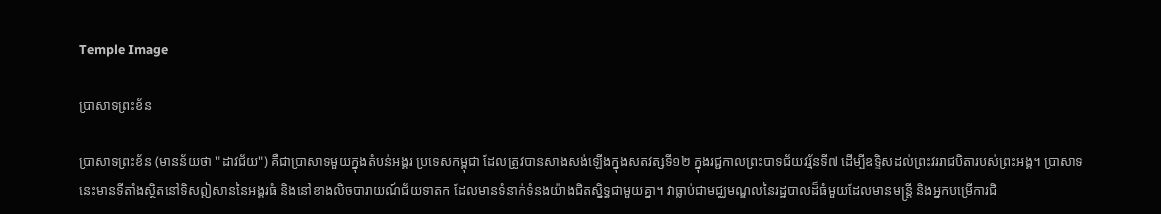Temple Image

ប្រាសាទព្រះខ័ន

ប្រាសាទព្រះខ័ន (មានន័យថា "ដាវជ័យ") គឺជាប្រាសាទមួយក្នុងតំបន់អង្គរ ប្រទេសកម្ពុជា ដែលត្រូវបានសាងសង់ឡើងក្នុងសតវត្សទី១២ ក្នុងរជ្ជកាលព្រះបាទជ័យវរ្ម័នទី៧ ដើម្បីឧទ្ទិសដល់ព្រះវររាជបិតារបស់ព្រះអង្គ។ ប្រាសាទនេះមានទីតាំងស្ថិតនៅទិសឦសាននៃអង្គរធំ និងនៅខាងលិចបារាយណ៍ជ័យទាតក ដែលមានទំនាក់ទំនងយ៉ាងជិតស្និទ្ធជាមួយគ្នា។ វាធ្លាប់ជាមជ្ឈមណ្ឌលនៃរដ្ឋបាលដ៏ធំមួយដែលមានមន្ត្រី និងអ្នកបម្រើការជិ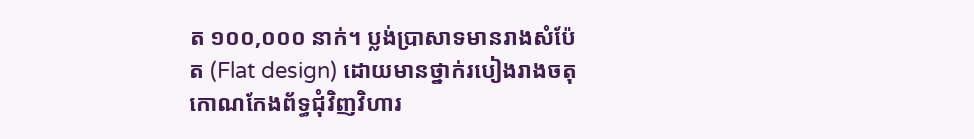ត ១០០,០០០ នាក់។ ប្លង់ប្រាសាទមានរាងសំប៉ែត (Flat design) ដោយមានថ្នាក់របៀងរាងចតុកោណកែងព័ទ្ធជុំវិញវិហារ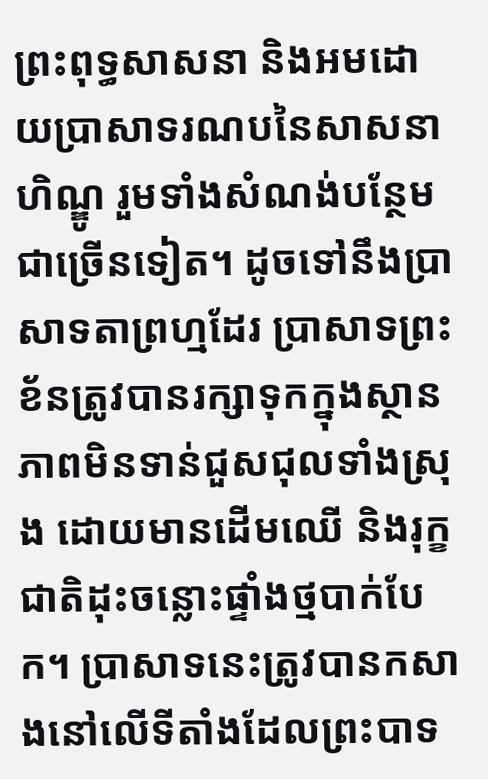ព្រះពុទ្ធសាសនា និងអមដោយប្រាសាទរណបនៃសាសនាហិណ្ឌូ រួមទាំងសំណង់បន្ថែមជាច្រើនទៀត។ ដូចទៅនឹងប្រាសាទតាព្រហ្មដែរ ប្រាសាទព្រះខ័នត្រូវបានរក្សាទុកក្នុងស្ថានភាពមិនទាន់ជួសជុលទាំងស្រុង ដោយមានដើមឈើ និងរុក្ខជាតិដុះចន្លោះផ្ទាំងថ្មបាក់បែក។ ប្រាសាទនេះត្រូវបានកសាងនៅលើទីតាំងដែលព្រះបាទ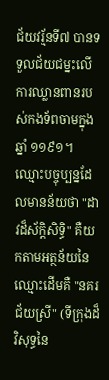ជ័យវរ្ម័នទី៧ បានទទួលជ័យជម្នះលើការឈ្លានពានរបស់កងទ័ពចាមក្នុងឆ្នាំ ១១៩១។ ឈ្មោះបច្ចុប្បន្នដែលមានន័យថា "ដាវដ៏ស័ក្តិសិទ្ធិ" គឺយកតាមអត្ថន័យនៃឈ្មោះដើមគឺ "នគរជ័យស្រី" (ទីក្រុងដ៏វិសុទ្ធនៃ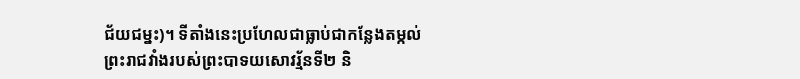ជ័យជម្នះ)។ ទីតាំងនេះប្រហែលជាធ្លាប់ជាកន្លែងតម្កល់ព្រះរាជវាំងរបស់ព្រះបាទយសោវរ្ម័នទី២ និ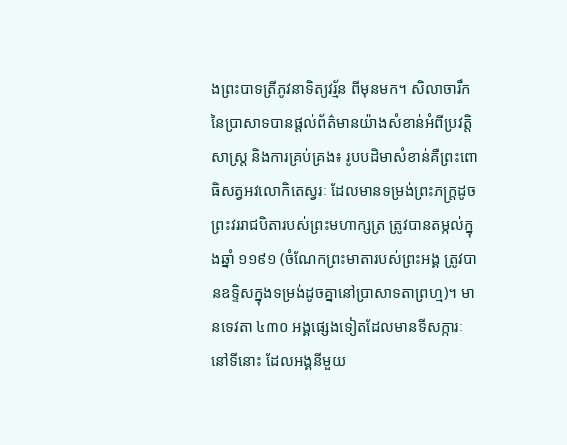ងព្រះបាទត្រីភូវនាទិត្យវរ្ម័ន ពីមុនមក។ សិលាចារឹកនៃប្រាសាទបានផ្តល់ព័ត៌មានយ៉ាងសំខាន់អំពីប្រវត្តិសាស្ត្រ និងការគ្រប់គ្រង៖ រូបបដិមាសំខាន់គឺព្រះពោធិសត្វអវលោកិតេស្វរៈ ដែលមានទម្រង់ព្រះភក្ត្រដូចព្រះវររាជបិតារបស់ព្រះមហាក្សត្រ ត្រូវបានតម្កល់ក្នុងឆ្នាំ ១១៩១ (ចំណែកព្រះមាតារបស់ព្រះអង្គ ត្រូវបានឧទ្ទិសក្នុងទម្រង់ដូចគ្នានៅប្រាសាទតាព្រហ្ម)។ មានទេវតា ៤៣០ អង្គផ្សេងទៀតដែលមានទីសក្ការៈនៅទីនោះ ដែលអង្គនីមួយ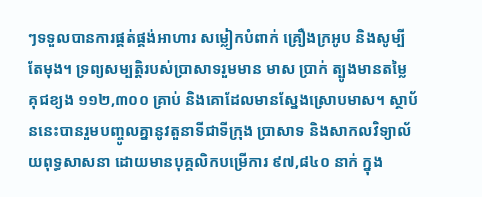ៗទទួលបានការផ្គត់ផ្គង់អាហារ សម្លៀកបំពាក់ គ្រឿងក្រអូប និងសូម្បីតែមុង។ ទ្រព្យសម្បត្តិរបស់ប្រាសាទរួមមាន មាស ប្រាក់ ត្បូងមានតម្លៃ គុជខ្យង ១១២,៣០០ គ្រាប់ និងគោដែលមានស្នែងស្រោបមាស។ ស្ថាប័ននេះបានរួមបញ្ចូលគ្នានូវតួនាទីជាទីក្រុង ប្រាសាទ និងសាកលវិទ្យាល័យពុទ្ធសាសនា ដោយមានបុគ្គលិកបម្រើការ ៩៧,៨៤០ នាក់ ក្នុង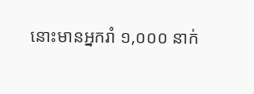នោះមានអ្នករាំ ១,០០០ នាក់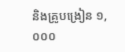និងគ្រូបង្រៀន ១,០០០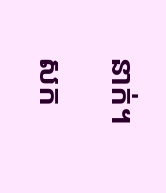នាក់។

សក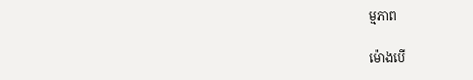ម្មភាព

ម៉ោងបើ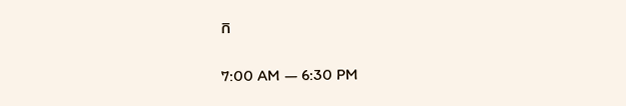ក

7:00 AM — 6:30 PM